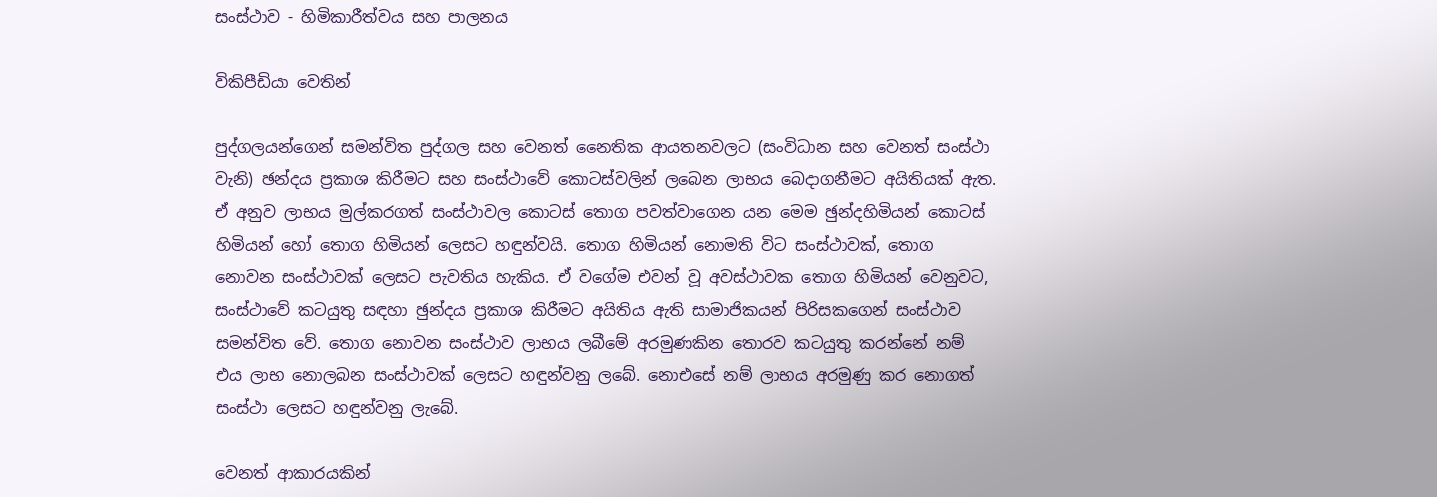සංස්ථාව - හිමිකාරීත්වය සහ පාලනය

විකිපීඩියා වෙතින්

පුද්ගලයන්ගෙන් සමන්විත පුද්ගල සහ වෙනත් නෛතික ආයතනවලට (සංවිධාන සහ වෙනත් සංස්ථා වැනි) ඡන්දය ප්‍රකාශ කිරීමට සහ සංස්ථාවේ කොටස්වලින් ලබෙන ලාභය බෙදාගනීමට අයිතියක් ඇත. ඒ අනුව ලාභය මුල්කරගත් සංස්ථාවල කොටස් තොග පවත්වාගෙන යන මෙම ඡුන්දහිමියන් කොටස් හිමියන් හෝ තොග හිමියන් ලෙසට හඳුන්වයි. තොග හිමියන් නොමති විට සංස්ථාවක්, තොග නොවන සංස්ථාවක් ලෙසට පැවතිය හැකිය. ඒ වගේම එවන් වූ අවස්ථාවක තොග හිමියන් වෙනුවට, සංස්ථාවේ කටයුතු සඳහා ඡුන්දය ප්‍රකාශ කිරීමට අයිතිය ඇති සාමාජිකයන් පිරිසකගෙන් සංස්ථාව සමන්විත වේ. තොග නොවන සංස්ථාව ලාභය ලබීමේ අරමුණකින තොරව කටයුතු කරන්නේ නම් එය ලාභ නොලබන සංස්ථාවක් ලෙසට හඳුන්වනු ලබේ. නොඑසේ නම් ලාභය අරමුණු කර නොගත් සංස්ථා ලෙසට හඳුන්වනු ලැබේ.

වෙනත් ආකාරයකින්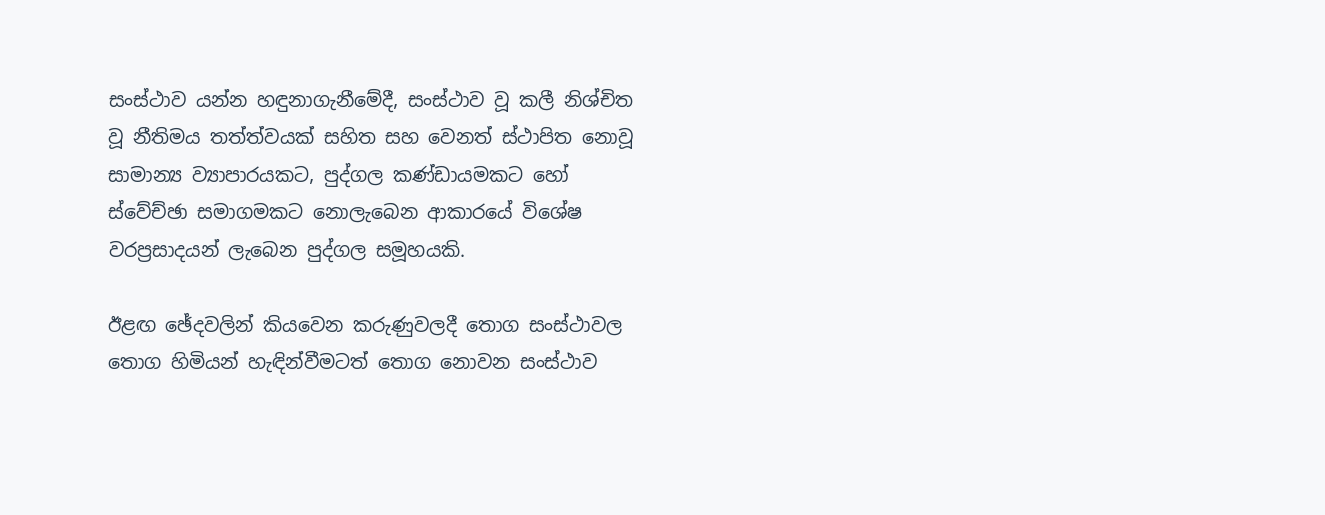සංස්ථාව යන්න හඳුනාගැනීමේදී, සංස්ථාව වූ කලී නිශ්චිත වූ නීතිමය තත්ත්වයක් සහිත සහ වෙනත් ස්ථාපිත නොවූ සාමාන්‍ය ව්‍යාපාරයකට, පුද්ගල කණ්ඩායමකට හෝ ස්වේච්ඡා සමාගමකට නොලැබෙන ආකාරයේ විශේෂ වරප්‍රසාදයන් ලැබෙන පුද්ගල සමූහයකි.

ඊළඟ ඡේදවලින් කියවෙන කරුණුවලදී තොග සංස්ථාවල තොග හිමියන් හැඳින්වීමටත් තොග නොවන සංස්ථාව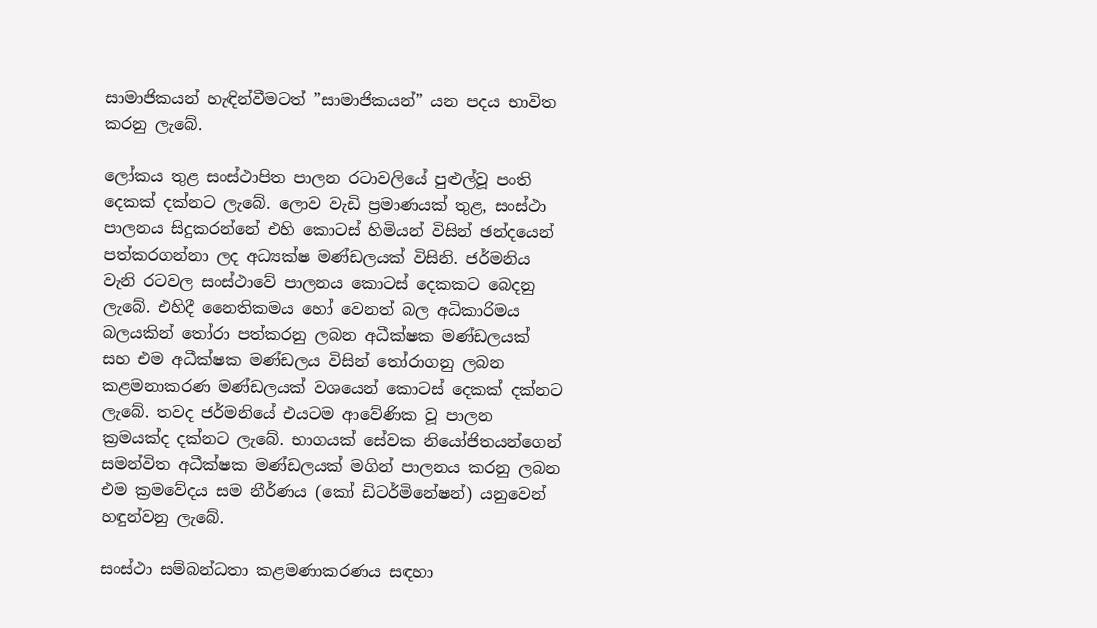සාමාජිකයන් හැඳින්වීමටත් ”සාමාජිකයන්” යන පදය භාවිත කරනු ලැබේ.

ලෝකය තුළ සංස්ථාපිත පාලන රටාවලියේ පුළුල්වූ පංති දෙකක් දක්නට ලැබේ. ලොව වැඩි ප්‍රමාණයක් තුළ, සංස්ථා පාලනය සිදුකරන්නේ එහි කොටස් හිමියන් විසින් ඡන්දයෙන් පත්කරගන්නා ලද අධ්‍යක්ෂ මණ්ඩලයක් විසිනි. ජර්මනිය වැනි රටවල සංස්ථාවේ පාලනය කොටස් දෙකකට බෙදනු ලැබේ. එහිදී නෛතිකමය හෝ වෙනත් බල අධිකාරිමය බලයකින් තෝරා පත්කරනු ලබන අධීක්ෂක මණ්ඩලයක් සහ එම අධීක්ෂක මණ්ඩලය විසින් තෝරාගනු ලබන කළමනාකරණ මණ්ඩලයක් වශයෙන් කොටස් දෙකක් දක්නට ලැබේ. තවද ජර්මනියේ එයටම ආවේණික වූ පාලන ක්‍රමයක්ද දක්නට ලැබේ. භාගයක් සේවක නියෝජිතයන්ගෙන් සමන්විත අධීක්ෂක මණ්ඩලයක් මගින් පාලනය කරනු ලබන එම ක්‍රමවේදය සම නීර්ණය (කෝ ඩිටර්මිනේෂන්) යනුවෙන් හඳුන්වනු ලැබේ.

සංස්ථා සම්බන්ධතා කළමණාකරණය සඳහා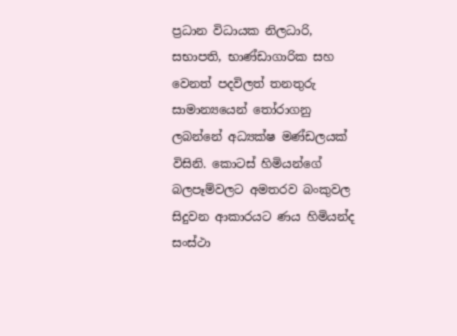ප්‍රධාන විධායක නිලධාරි, සභාපති, භාණ්ඩාගාරික සහ වෙනත් පදවිලත් තනතුරු සාමාන්‍යයෙන් තෝරාගනු ලබන්නේ අධ්‍යක්ෂ මණ්ඩලයක් විසිනි. කොටස් හිමියන්ගේ බලපෑම්වලට අමතරව බංකුවල සිදුවන ආකාරයට ණය හිමියන්ද සංස්ථා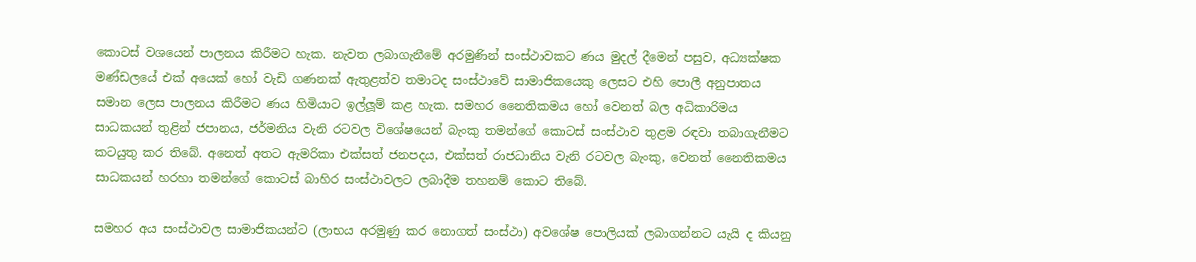කොටස් වශයෙන් පාලනය කිරීමට හැක. නැවත ලබාගැනීමේ අරමුණින් සංස්ථාවකට ණය මුදල් දීමෙන් පසුව, අධ්‍යක්ෂක මණ්ඩලයේ එක් අයෙක් හෝ වැඩි ගණනක් ඇතුළත්ව තමාටද සංස්ථාවේ සාමාජිකයෙකු ලෙසට එහි පොලී අනුපාතය සමාන ලෙස පාලනය කිරීමට ණය හිමියාට ඉල්ලූම් කළ හැක. සමහර නෛතිකමය හෝ වෙනත් බල අධිකාරිමය සාධකයන් තුළින් ජපානය, ජර්මනිය වැනි රටවල විශේෂයෙන් බැංකු තමන්ගේ කොටස් සංස්ථාව තුළම රඳවා තබාගැනීමට කටයුතු කර තිබේ. අනෙත් අතට ඇමරිකා එක්සත් ජනපදය, එක්සත් රාජධානිය වැනි රටවල බැංකු, වෙනත් නෛතිකමය සාධකයන් හරහා තමන්ගේ කොටස් බාහිර සංස්ථාවලට ලබාදීම තහනම් කොට තිබේ.

සමහර අය සංස්ථාවල සාමාජිකයන්ට (ලාභය අරමුණු කර නොගත් සංස්ථා) අවශේෂ පොලියක් ලබාගන්නට යැයි ද කියනු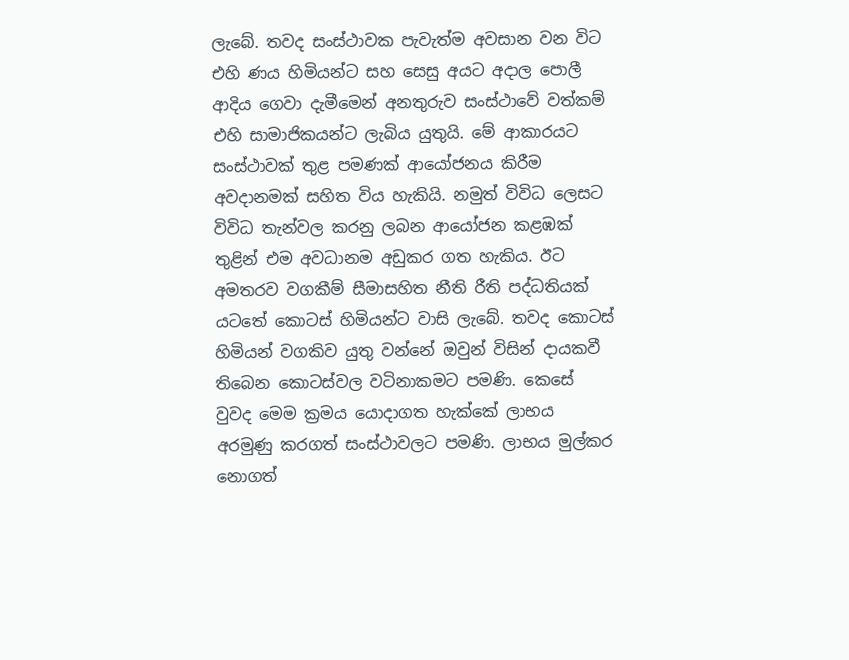ලැබේ. තවද සංස්ථාවක පැවැත්ම අවසාන වන විට එහි ණය හිමියන්ට සහ සෙසු අයට අදාල පොලී ආදිය ගෙවා දැමීමෙන් අනතුරුව සංස්ථාවේ වත්කම් එහි සාමාජිකයන්ට ලැබිය යුතුයි. මේ ආකාරයට සංස්ථාවක් තුළ පමණක් ආයෝජනය කිරීම අවදානමක් සහිත විය හැකියි. නමුත් විවිධ ලෙසට විවිධ තැන්වල කරනු ලබන ආයෝජන කළඹක් තුළින් එම අවධානම අඩුකර ගත හැකිය. ඊට අමතරව වගකීම් සීමාසහිත නීති රීති පද්ධතියක් යටතේ කොටස් හිමියන්ට වාසි ලැබේ. තවද කොටස් හිමියන් වගකිව යුතු වන්නේ ඔවුන් විසින් දායකවී තිබෙන කොටස්වල වටිනාකමට පමණි. කෙසේ වුවද මෙම ක්‍රමය යොදාගත හැක්කේ ලාභය අරමුණු කරගත් සංස්ථාවලට පමණි. ලාභය මුල්කර නොගත්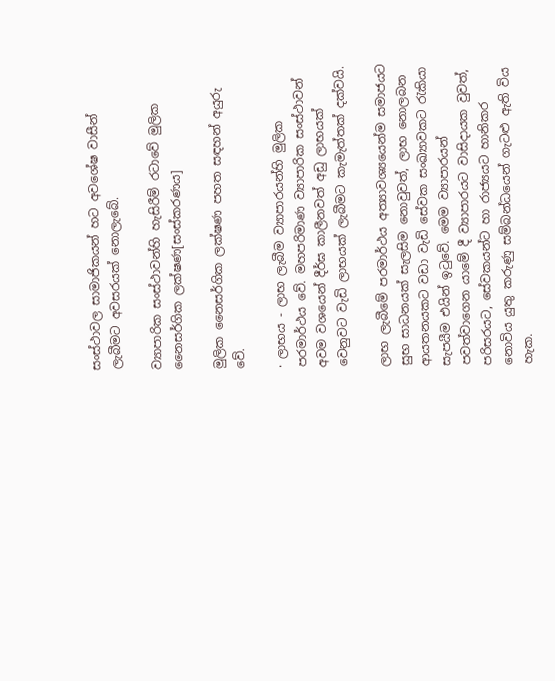සංස්ථාවල සාමාජිකයන් හට අවශේෂ වාසීන් ලැබීමට අවසරයක් නොලැබේ.

ව්‍යාපාරික සංස්ථාවන්හි හැසිරීම් රටාවේ මුලික නෛසර්ගික ලක්ෂණ[සංස්කරණය]

මුලික නෛසර්ගික ලක්ෂණ පහත සඳහන් අයුරු වේ.

· ලාභය - ලාභ ලැබීම ව්‍යාපාරයන්හි මුලික පරමාර්ථය වේ. මහපරිමාණ ව්‍යාපාරික සංස්ථාවන් අවම වශයෙන් දීර්ඝ කාලීනවත් අඩු ලාභයක් වෙනුවට වැඩි ලාභයක් ලැබීමට කැමැත්තක් දක්වයි.

ලාභ ලැබීමේ පරමාර්ථය අත්‍යාවශ්‍යයෙන්ම සමාජයට සුභ සාධනයක් සැලසිම නොවුවත්, ලාභ නොලබන ආයතනයකට වඩා වැඩි සේවක සංඛ්‍යාවකට රැකියා සැපයීම එයින් ඉටුවේ. මෙම ව්‍යාපාරයන් පවත්වාගෙන යාමේ දී ව්‍යාපාරයට වාසිදායක වුවත්, පරිසරයට, සේවකයන්ට හා රාජ්‍යයට හානිකර නොවිය යුතු කරුණු සම්බන්ධයෙන් ගැටළු ඇති විය හැක.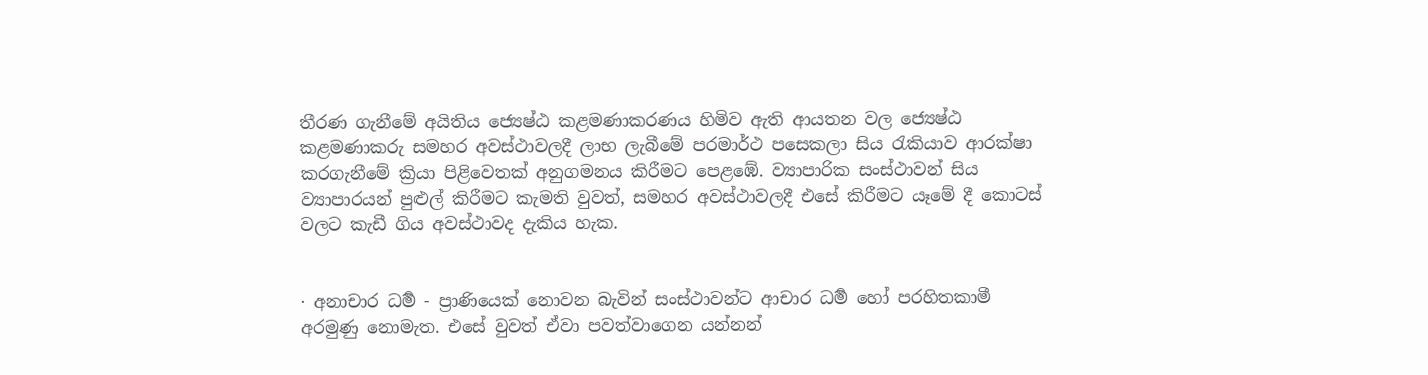තීරණ ගැනීමේ අයිතිය ජ්‍යෙෂ්ඨ කළමණාකරණය හිමිව ඇති ආයතන වල ජ්‍යෙෂ්ඨ කළමණාකරු සමහර අවස්ථාවලදී ලාභ ලැබීමේ පරමාර්ථ පසෙකලා සිය රැකියාව ආරක්ෂා කරගැනීමේ ක්‍රියා පිළිවෙතක් අනුගමනය කිරීමට පෙළඹේ. ව්‍යාපාරික සංස්ථාවන් සිය ව්‍යාපාරයන් පුළුල් කිරීමට කැමති වුවත්, සමහර අවස්ථාවලදී එසේ කිරීමට යෑමේ දී කොටස් වලට කැඩී ගිය අවස්ථාවද දැකිය හැක.


· අනාචාර ධර්‍ම - ප්‍රාණියෙක් නොවන බැවින් සංස්ථාවන්ට ආචාර ධර්‍ම හෝ පරහිතකාමී අරමුණු ‍නොමැත. එසේ වුවත් ඒවා පවත්වාගෙන යන්නන්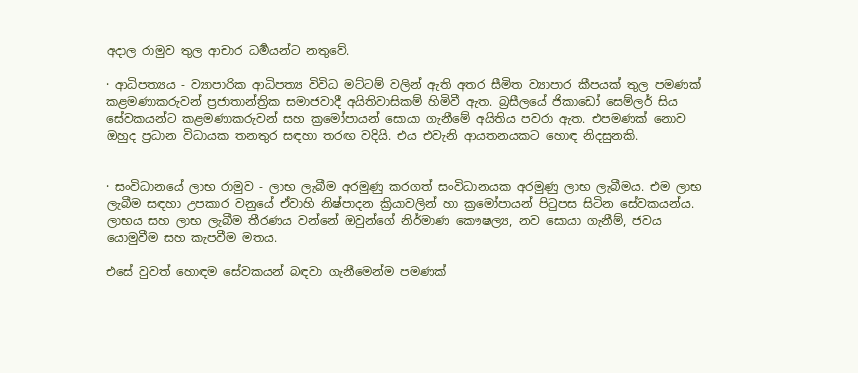අදාල රාමුව තුල ආචාර ධර්‍මයන්ට නතුවේ.

· ආධිපත්‍යය - ව්‍යාපාරික ආධිපත්‍ය විවිධ මට්ටම් වලින් ඇති අතර සීමිත ව්‍යාපාර කීපයක් තුල පමණක් කළමණාකරුවන් ප්‍රජාතාන්ත්‍රික සමාජවාදී අයිතිවාසිකම් හිමිවී ඇත. බ්‍රසීලයේ ජිකාඩෝ සෙම්ලර් සිය සේවකයන්ට කළමණාකරුවන් සහ ක්‍රමෝපායන් සොයා ගැනීමේ අයිතිය පවරා ඇත. එපමණක් නොව ඔහුද ප්‍රධාන විධායක තනතුර සඳහා තරඟ වදියි. එය එවැනි ආයතනයකට හොඳ නිදසුනකි.


· සංවිධානයේ ලාභ රාමුව - ලාභ ලැබීම අරමුණු කරගත් සංවිධානයක අරමුණු ලාභ ලැබීමය. එම ලාභ ලැබීම සඳහා උපකාර වනුයේ ඒවාහි නිෂ්පාදන ක්‍රියාවලින් හා ක්‍රමෝපායන් පිටුපස සිටින සේවකයන්ය. ලාභය සහ ලාභ ලැබීම තීරණය වන්නේ ඔවුන්ගේ නිර්මාණ කෞෂල්‍ය, නව සොයා ගැනීම්, ජවය යොමුවීම සහ කැපවීම මතය.

එසේ වුවත් හොඳම සේවකයන් බඳවා ගැනීමෙන්ම පමණක්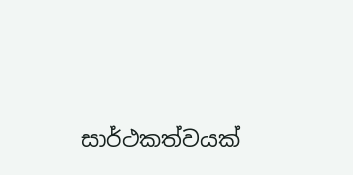සාර්ථකත්වයක්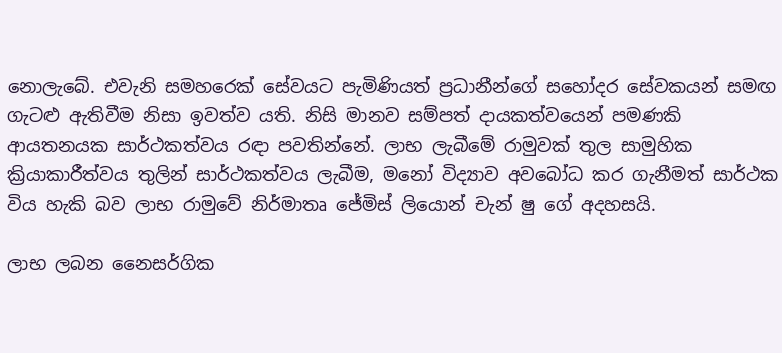නොලැබේ. එවැනි සමහරෙක් සේවයට පැමිණියත් ප්‍රධානීන්ගේ සහෝදර සේවකයන් සමඟ ගැටළු ඇතිවීම නිසා ඉවත්ව යති. නිසි මානව සම්පත් දායකත්වයෙන් පමණකි ආයතනයක සාර්ථකත්වය රඳා පවතින්නේ. ලාභ ලැබීමේ රාමුවක් තුල සාමුහික ක්‍රියාකාරීත්වය තුලින් සාර්ථකත්වය ලැබීම, මනෝ විද්‍යාව අවබෝධ කර ගැනීමත් සාර්ථක විය හැකි බව ලාභ රාමුවේ නිර්මාතෘ ජේමිස් ලියොන් චැන් ෂු ගේ අදහසයි.

ලාභ ලබන නෛසර්ගික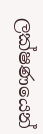ලක්ෂණයෙන්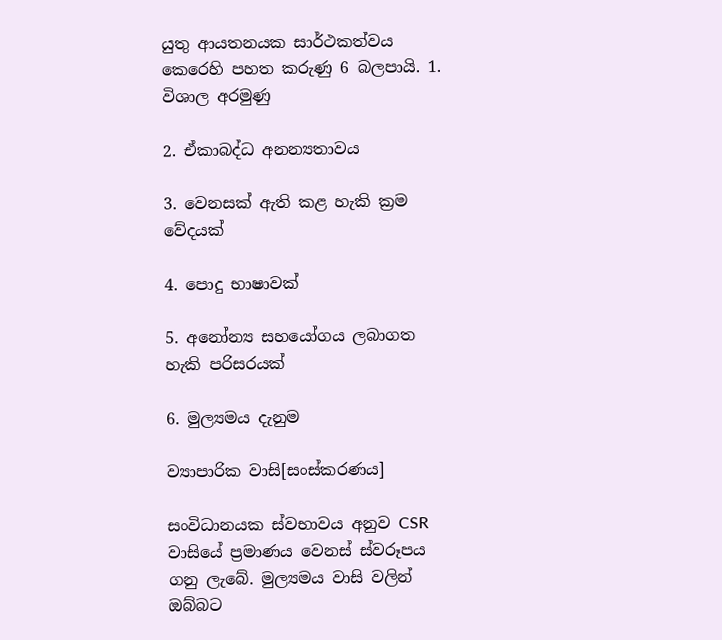යුතු ආයතනයක සාර්ථකත්වය කෙරෙහි පහත කරුණු 6 බලපායි. 1. විශාල අරමුණු

2. ඒකාබද්ධ අනන්‍යතාවය

3. වෙනසක් ඇති කළ හැකි ක්‍රම වේදයක්

4. පොදු භාෂාවක්

5. අනෝන්‍ය සහයෝගය ලබාගත හැකි පරිසරයක්

6. මුල්‍යමය දැනුම

ව්‍යාපාරික වාසි[සංස්කරණය]

සංවිධානයක ස්වභාවය අනුව CSR වාසි‍යේ ප්‍රමාණය වෙනස් ස්වරූපය ගනු ලැබේ. මුල්‍යමය වාසි වලින් ඔබ්බට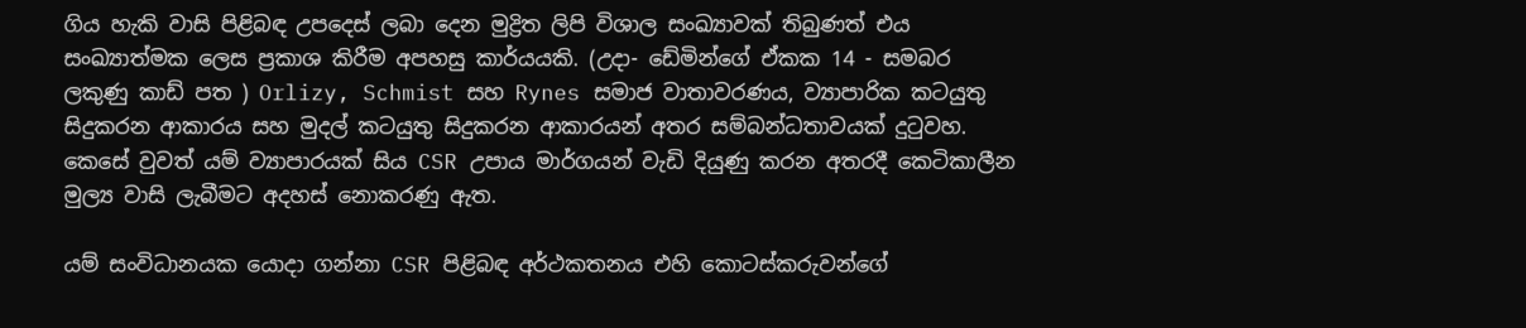ගිය හැකි වාසි පිළිබඳ උපදෙස් ලබා දෙන මුද්‍රිත ලිපි විශාල සංඛ්‍යාවක් තිබුණත් එය සංඛ්‍යාත්මක ලෙස ප්‍රකාශ කිරීම අපහසු කාර්යයකි. (උදා- ඩේමින්ගේ ඒකක 14 - සමබර ලකුණු කාඩ් පත ) Orlizy, Schmist සහ Rynes සමාජ වාතාවරණය, ව්‍යාපාරික කටයුතු සිදුකරන ආකාරය සහ මුදල් කටයුතු සිදුකරන ආකාරයන් අතර සම්බන්ධතාවයක් දුටුවහ. කෙසේ වුවත් යම් ව්‍යාපාරයක් සිය CSR උපාය මාර්ගයන් වැඩි දියුණු කරන අතරදී කෙටිකාලීන මුල්‍ය වාසි ලැබීමට අදහස් නොකරණු ඇත.

යම් සංවිධානයක යොදා ගන්නා CSR පිළිබඳ අර්ථකතනය එහි කොටස්කරුවන්ගේ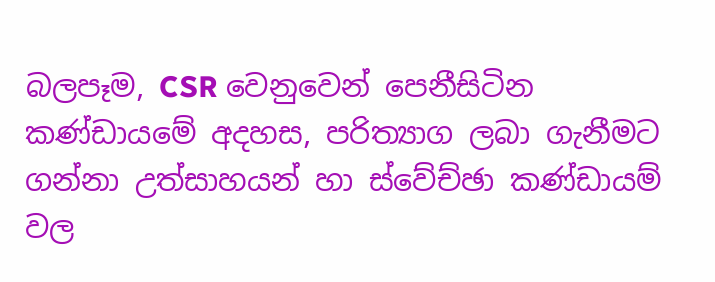බලපෑම, CSR වෙනුවෙන් පෙනීසිටින කණ්ඩාය‍මේ අදහස, පරිත්‍යාග ලබා ගැනීමට ගන්නා උත්සාහයන් හා ස්වේච්ඡා කණ්ඩායම් වල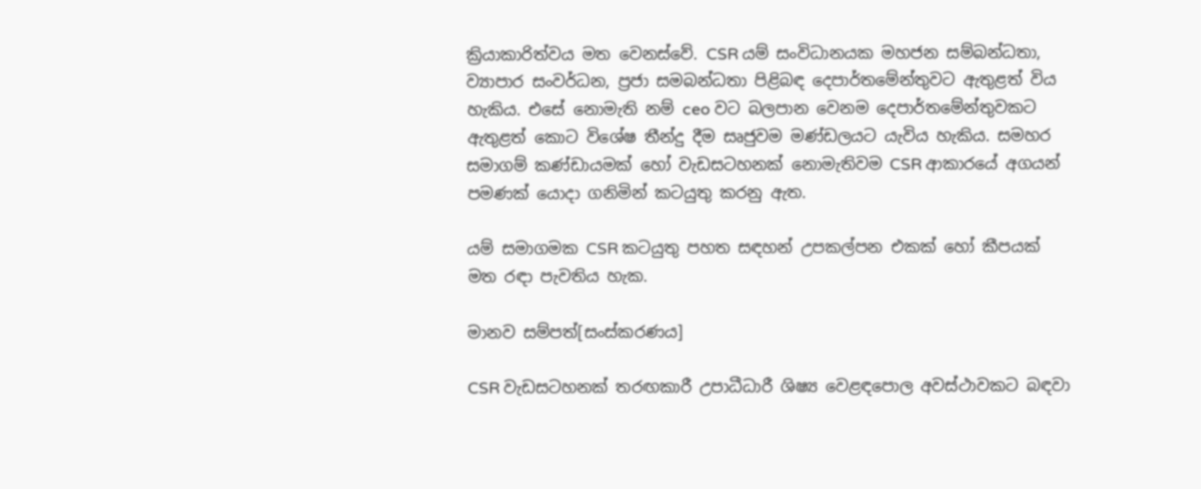ක්‍රියාකාරිත්වය මත වෙනස්වේ. CSR යම් සංවිධානයක මහජන සම්බන්ධතා, ව්‍යාපාර සංවර්ධන, ප්‍රජා සමබන්ධතා පිළිබඳ දෙපාර්තමේන්තුවට ඇතුළත් විය හැකිය. එසේ නොමැති නම් ceo වට බලපාන වෙනම දෙපාර්තමේන්තුවකට ඇතුළත් කොට විශේෂ තීන්දු දීම සෘජුවම මණ්ඩලයට යැවිය හැකිය. සමහර සමාගම් කණ්ඩායමක් හෝ වැඩසටහනක් නොමැතිවම CSR ආකාරයේ අගයන් පමණක් යොදා ගනිමින් කටයුතු කරනු ඇත.

යම් සමාගමක CSR කටයුතු පහත සඳහන් උපකල්පන එකක් හෝ කීපයක් මත රඳා පැවතිය හැක.

මානව සම්පත්[සංස්කරණය]

CSR වැඩසටහනක් තරඟකාරී උපාධීධාරී ශිෂ්‍ය වෙළඳපොල අවස්ථාවකට බඳවා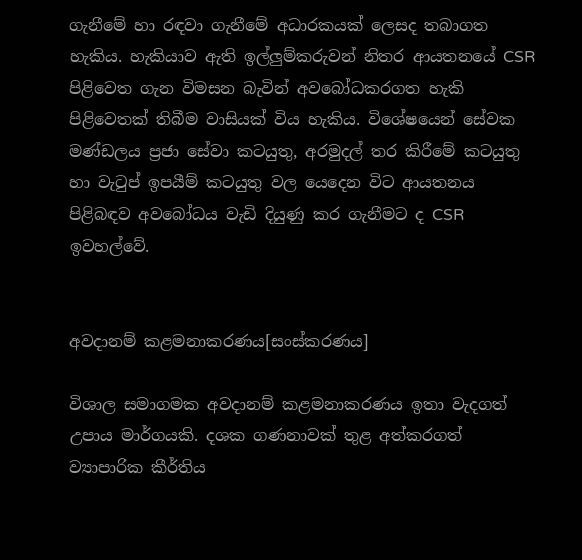ගැනීමේ හා රඳවා ගැනීමේ අධාරකයක් ලෙසද තබාගත හැකිය. හැකියාව ඇති ඉල්ලුම්කරුවන් නිතර ආයතනයේ CSR පිළිවෙත ගැන විමසන බැවින් අවබෝධකරගත හැකි පිළිවෙතක් තිබීම වාසියක් විය හැකිය. විශේෂයෙන් සේවක මණ්ඩලය ප්‍රජා සේවා කටයුතු, අරමුදල් තර කිරීමේ කටයුතු හා වැටුප් ඉපයීම් කටයුතු වල යෙදෙන විට ආයතනය පිළිබඳව අවබෝධය වැඩි දියුණු කර ගැනීමට ද CSR ඉවහල්වේ.


අවදානම් කළමනාකරණය[සංස්කරණය]

විශාල සමාගමක අවදානම් කළමනාකරණය ඉතා වැදගත් උපාය මාර්ගයකි. දශක ගණනාවක් තුළ අත්කරගත් ව්‍යාපාරික කීර්තිය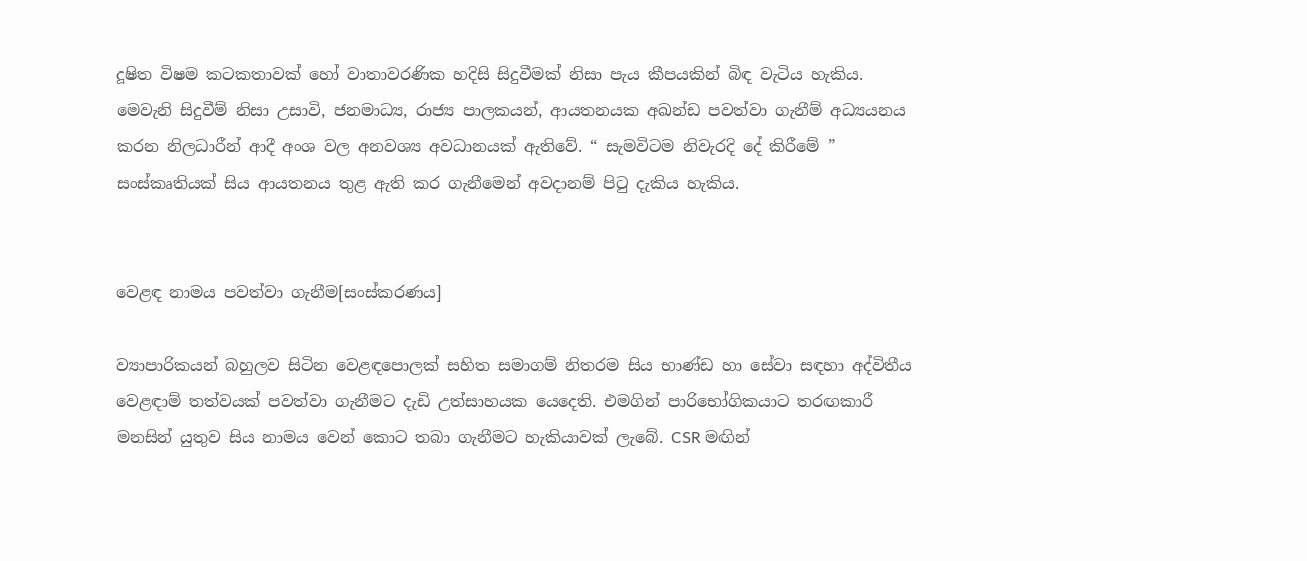දූෂිත විෂම කටකතාවක් හෝ වාතාවරණික හදිසි සිදුවීමක් නිසා පැය කීපයකින් බිඳ වැටිය හැකිය. මෙවැනි සිදුවීම් නිසා උසාවි, ජනමාධ්‍ය, රාජ්‍ය පාලකයන්, ආයතනයක අඛන්ඩ පවත්වා ගැනීම් අධ්‍යයනය කරන නිලධාරීන් ආදී අංශ වල අනවශ්‍ය අවධානයක් ඇතිවේ. “ සැමවිටම නිවැරදි දේ කිරී‍මේ ” සංස්කෘතියක් සිය ආයතනය තුළ ඇති කර ගැනීමෙන් අවදානම් පි‍ටු දැකිය හැකිය.


වෙළඳ නාමය පවත්වා ගැනීම[සංස්කරණය]

ව්‍යාපාරිකයන් බහුලව සිටින වෙළඳපොලක් සහිත සමාගම් නිතරම සිය භාණ්ඩ හා සේවා සඳහා අද්විතීය වෙළඳාම් තත්වයක් පවත්වා ගැනීමට දැඩි උත්සාහයක යෙදෙති. එමගින් පාරිභෝගිකයාට තරඟකාරී මනසින් යුතුව සිය නාමය වෙන් කොට තබා ගැනීමට හැකියාවක් ලැබේ. CSR මඟින්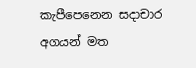කැපීපෙනෙන සදාචා‍ර අගයන් මත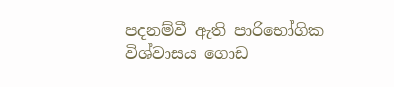පදනම්වී ඇති පාරිභෝගික විශ්වාසය ගොඩ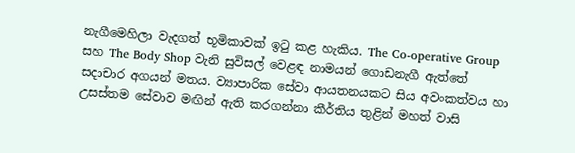නැගීමෙහිලා වැදගත් භූමිකාවක් ඉ‍ටු කළ හැකිය. The Co-operative Group සහ The Body Shop වැනි සුවිසල් වෙළඳ නාමයන් ගොඩනැගී ඇත්තේ සදාචාර අගයන් මතය. ව්‍යාපාරික සේවා ආයතනයකට සිය අවංකත්වය හා උසස්තම සේවාව මඟින් ඇති කරගන්නා කීර්තිය තුළින් මහත් වාසි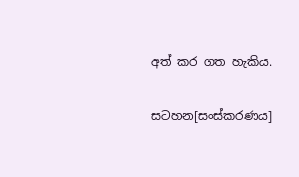අත් කර ගත හැකිය.


සටහන[සංස්කරණය]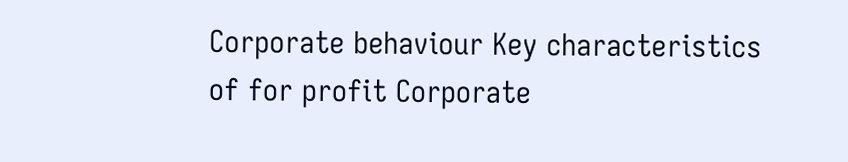Corporate behaviour Key characteristics of for profit Corporate